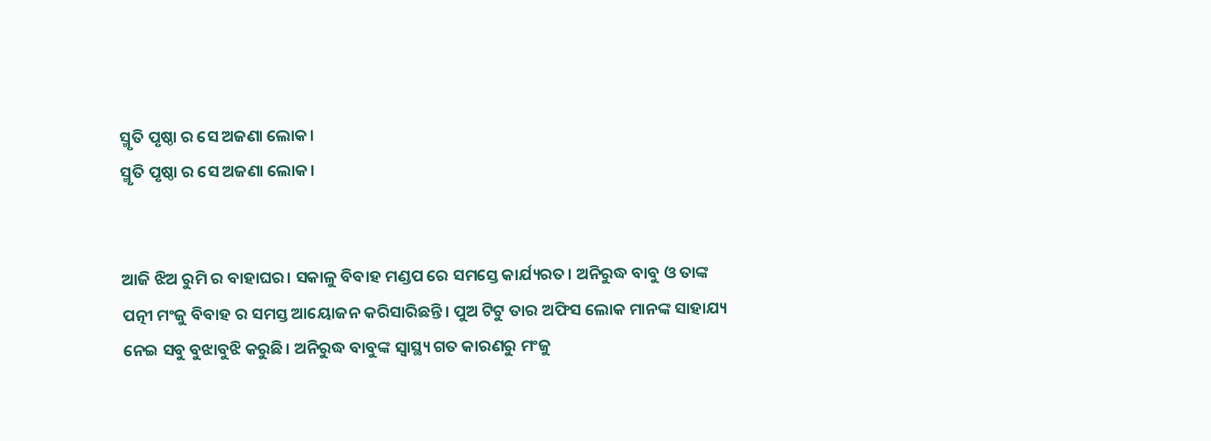ସ୍ମୃତି ପୃଷ୍ଠା ର ସେ ଅଜଣା ଲୋକ।
ସ୍ମୃତି ପୃଷ୍ଠା ର ସେ ଅଜଣା ଲୋକ।


ଆଜି ଝିଅ ରୁମି ର ବାହାଘର। ସକାଳୁ ବିବାହ ମଣ୍ଡପ ରେ ସମସ୍ତେ କାର୍ଯ୍ୟରତ। ଅନିରୁଦ୍ଧ ବାବୁ ଓ ତାଙ୍କ ପତ୍ନୀ ମଂଜୁ ବିବାହ ର ସମସ୍ତ ଆୟୋଜନ କରିସାରିଛନ୍ତି। ପୁଅ ଟିଟୁ ତାର ଅଫିସ ଲୋକ ମାନଙ୍କ ସାହାଯ୍ୟ ନେଇ ସବୁ ବୁଝାବୁଝି କରୁଛି। ଅନିରୁଦ୍ଧ ବାବୁଙ୍କ ସ୍ବାସ୍ଥ୍ୟ ଗତ କାରଣରୁ ମଂଜୁ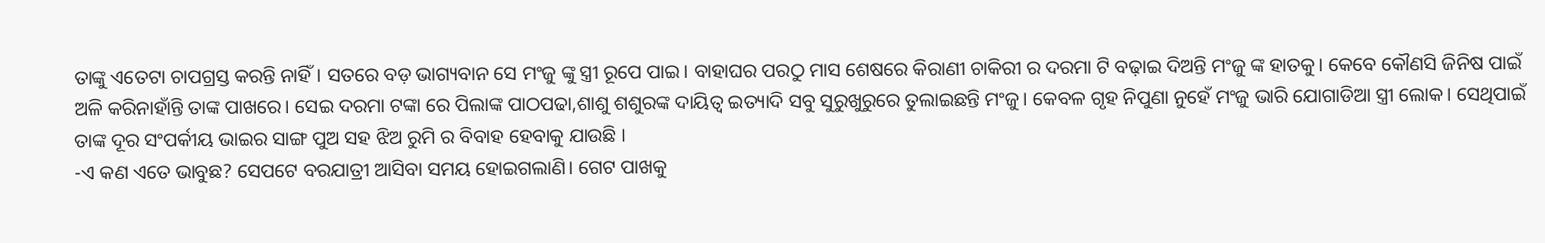ତାଙ୍କୁ ଏତେଟା ଚାପଗ୍ରସ୍ତ କରନ୍ତି ନାହିଁ। ସତରେ ବଡ଼ ଭାଗ୍ୟବାନ ସେ ମଂଜୁ ଙ୍କୁ ସ୍ତ୍ରୀ ରୂପେ ପାଇ। ବାହାଘର ପରଠୁ ମାସ ଶେଷରେ କିରାଣୀ ଚାକିରୀ ର ଦରମା ଟି ବଢ଼ାଇ ଦିଅନ୍ତି ମଂଜୁ ଙ୍କ ହାତକୁ। କେବେ କୌଣସି ଜିନିଷ ପାଇଁ ଅଳି କରିନାହାଁନ୍ତି ତାଙ୍କ ପାଖରେ। ସେଇ ଦରମା ଟଙ୍କା ରେ ପିଲାଙ୍କ ପାଠପଢା,ଶାଶୁ ଶଶୁରଙ୍କ ଦାୟିତ୍ୱ ଇତ୍ୟାଦି ସବୁ ସୁରୁଖୁରୁରେ ତୁଲାଇଛନ୍ତି ମଂଜୁ। କେବଳ ଗୃହ ନିପୁଣା ନୁହେଁ ମଂଜୁ ଭାରି ଯୋଗାଡିଆ ସ୍ତ୍ରୀ ଲୋକ। ସେଥିପାଇଁ ତାଙ୍କ ଦୂର ସଂପର୍କୀୟ ଭାଇର ସାଙ୍ଗ ପୁଅ ସହ ଝିଅ ରୁମି ର ବିବାହ ହେବାକୁ ଯାଉଛି ।
-ଏ କଣ ଏତେ ଭାବୁଛ? ସେପଟେ ବରଯାତ୍ରୀ ଆସିବା ସମୟ ହୋଇଗଲାଣି। ଗେଟ ପାଖକୁ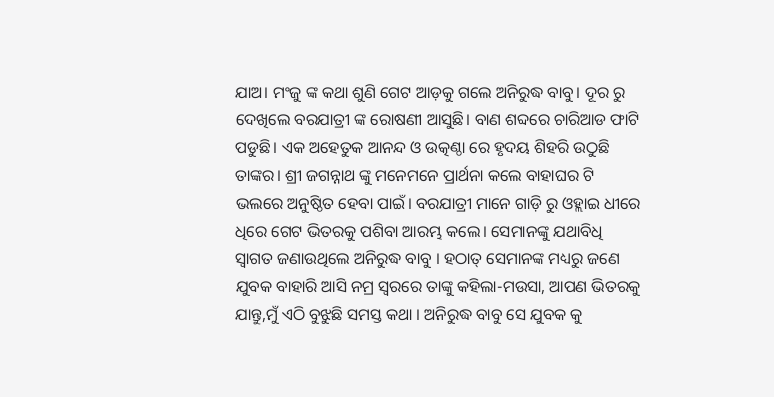ଯାଅ। ମଂଜୁ ଙ୍କ କଥା ଶୁଣି ଗେଟ ଆଡ଼କୁ ଗଲେ ଅନିରୁଦ୍ଧ ବାବୁ। ଦୂର ରୁ ଦେଖିଲେ ବରଯାତ୍ରୀ ଙ୍କ ରୋଷଣୀ ଆସୁଛି। ବାଣ ଶବ୍ଦରେ ଚାରିଆଡ ଫାଟି ପଡୁଛି। ଏକ ଅହେତୁକ ଆନନ୍ଦ ଓ ଉତ୍କଣ୍ଠା ରେ ହୃଦୟ ଶିହରି ଉଠୁଛି ତାଙ୍କର। ଶ୍ରୀ ଜଗନ୍ନାଥ ଙ୍କୁ ମନେମନେ ପ୍ରାର୍ଥନା କଲେ ବାହାଘର ଟି ଭଲରେ ଅନୁଷ୍ଠିତ ହେବା ପାଇଁ। ବରଯାତ୍ରୀ ମାନେ ଗାଡ଼ି ରୁ ଓହ୍ଲାଇ ଧୀରେ ଧିରେ ଗେଟ ଭିତରକୁ ପଶିବା ଆରମ୍ଭ କଲେ। ସେମାନଙ୍କୁ ଯଥାବିଧି ସ୍ବାଗତ ଜଣାଉଥିଲେ ଅନିରୁଦ୍ଧ ବାବୁ । ହଠାତ୍ ସେମାନଙ୍କ ମଧ୍ୟରୁ ଜଣେ ଯୁବକ ବାହାରି ଆସି ନମ୍ର ସ୍ବରରେ ତାଙ୍କୁ କହିଲା-ମଉସା, ଆପଣ ଭିତରକୁ ଯାନ୍ତୁ,ମୁଁ ଏଠି ବୁଝୁଛି ସମସ୍ତ କଥା । ଅନିରୁଦ୍ଧ ବାବୁ ସେ ଯୁବକ କୁ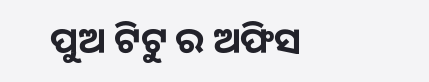ପୁଅ ଟିଟୁ ର ଅଫିସ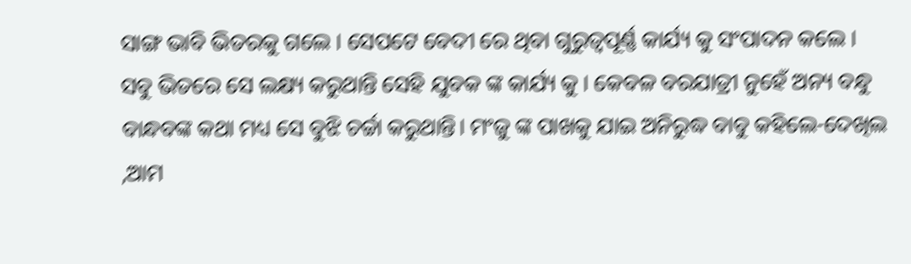ସାଙ୍ଗ ଭାବି ଭିତରକୁ ଗଲେ । ସେପଟେ ବେଦୀ ରେ ଥିବା ଗୁରୁତ୍ୱପୂର୍ଣ୍ଣ କାର୍ଯ୍ୟ କୁ ସଂପାଦନ କଲେ । ସବୁ ଭିତରେ ସେ ଲକ୍ଷ୍ୟ କରୁଥାନ୍ତି ସେହି ଯୁବକ ଙ୍କ କାର୍ଯ୍ୟ କୁ । କେବଳ ବରଯାତ୍ରୀ ନୁହେଁ ଅନ୍ୟ ବନ୍ଧୁ ବାନ୍ଧବଙ୍କ କଥା ମଧ୍ୟ ସେ ବୁଝି ଚର୍ଚ୍ଚା କରୁଥାନ୍ତି। ମଂଜୁ ଙ୍କ ପାଖକୁ ଯାଇ ଅନିରୁଦ୍ଧ ବାବୁ କହିଲେ-ଦେଖିଲ ,ଆମ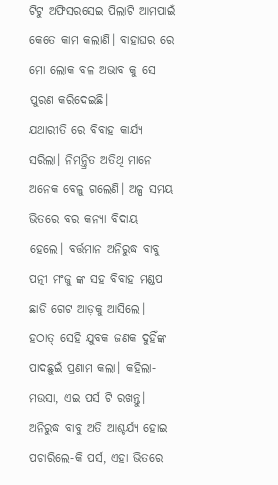ଟିଟୁ ଅଫିସରସେଇ ପିଲାଟି ଆମପାଇଁ କେତେ କାମ କଲାଣି। ବାହାଘର ରେ ମୋ ଲୋକ ବଳ ଅଭାବ କୁ ସେ ପୁରଣ କରିଦେଇଛି।
ଯଥାରୀତି ରେ ବିବାହ କାର୍ଯ୍ୟ ସରିଲା। ନିମନ୍ତ୍ରିତ ଅତିଥି ମାନେ ଅନେକ ବେଳୁ ଗଲେଣି। ଅଳ୍ପ ସମୟ ଭିତରେ ବର କନ୍ୟା ବିଦାୟ ହେଲେ। ବର୍ତ୍ତମାନ ଅନିରୁଦ୍ଧ ବାବୁ ପତ୍ନୀ ମଂଜୁ ଙ୍କ ସହ ବିବାହ ମଣ୍ଡପ ଛାଡି ଗେଟ ଆଡ଼କୁ ଆସିଲେ। ହଠାତ୍ ସେହି ଯୁବକ ଜଣକ ଦୁହିଁଙ୍କ ପାଦଛୁଇଁ ପ୍ରଣାମ କଲା। କହିଲା- ମଉସା, ଏଇ ପର୍ସ ଟି ରଖନ୍ତୁ।
ଅନିରୁଦ୍ଧ ବାବୁ ଅତି ଆଶ୍ଚର୍ଯ୍ୟ ହୋଇ ପଚାରିଲେ-କି ପର୍ସ, ଏହା ଭିତରେ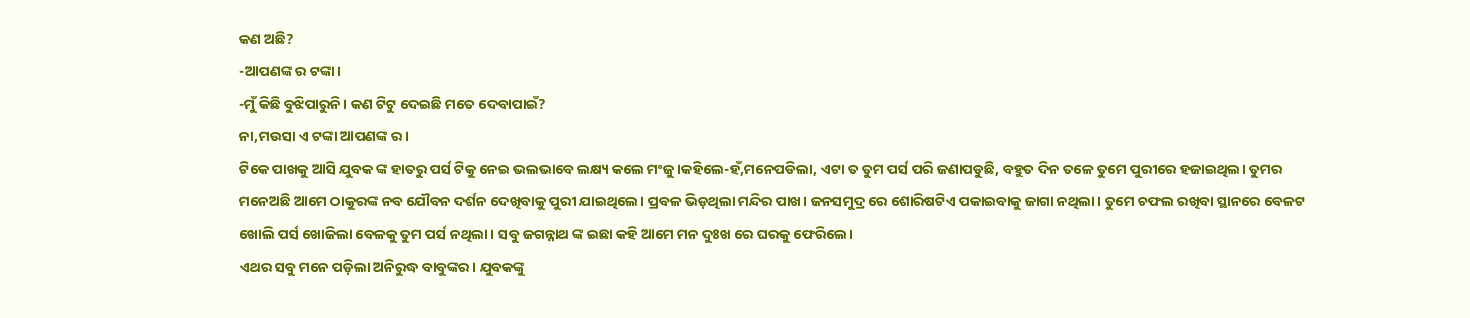କଣ ଅଛି?
-ଆପଣଙ୍କ ର ଟଙ୍କା।
-ମୁଁ କିଛି ବୁଝିପାରୁନି। କଣ ଟିଟୁ ଦେଇଛି ମତେ ଦେବାପାଇଁ?
ନା,ମଉସା ଏ ଟଙ୍କା ଆପଣଙ୍କ ର।
ଟିକେ ପାଖକୁ ଆସି ଯୁବକ ଙ୍କ ହାତରୁ ପର୍ସ ଟିକୁ ନେଇ ଭଲଭାବେ ଲକ୍ଷ୍ୟ କଲେ ମଂଜୁ।କହିଲେ-ହଁ,ମନେପଡିଲା, ଏଟା ତ ତୁମ ପର୍ସ ପରି ଜଣାପଡୁଛି, ବହୁତ ଦିନ ତଳେ ତୁମେ ପୁରୀରେ ହଜାଇଥିଲ। ତୁମର ମନେଅଛି ଆମେ ଠାକୁରଙ୍କ ନବ ଯୌବନ ଦର୍ଶନ ଦେଖିବାକୁ ପୁରୀ ଯାଇଥିଲେ। ପ୍ରବଳ ଭିଡ଼ଥିଲା ମନ୍ଦିର ପାଖ। ଜନସମୁଦ୍ର ରେ ଶୋରିଷଟିଏ ପକାଇବାକୁ ଜାଗା ନଥିଲା। ତୁମେ ଚଫଲ ରଖିବା ସ୍ଥାନରେ ବେଳଟ ଖୋଲି ପର୍ସ ଖୋଜିଲା ବେଳକୁ ତୁମ ପର୍ସ ନଥିଲା। ସବୁ ଜଗନ୍ନାଥ ଙ୍କ ଇଛା କହି ଆମେ ମନ ଦୁଃଖ ରେ ଘରକୁ ଫେରିଲେ।
ଏଥର ସବୁ ମନେ ପଡ଼ିଲା ଅନିରୁଦ୍ଧ ବାବୁଙ୍କର। ଯୁବକଙ୍କୁ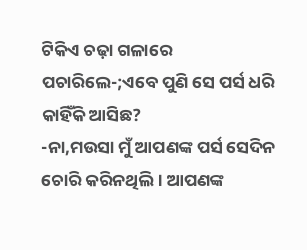ଟିକିଏ ଚଢ଼ା ଗଳାରେ ପଚାରିଲେ-;ଏବେ ପୁଣି ସେ ପର୍ସ ଧରି କାହିଁକି ଆସିଛ?
-ନା,ମଉସା ମୁଁ ଆପଣଙ୍କ ପର୍ସ ସେଦିନ ଚୋରି କରିନଥିଲି। ଆପଣଙ୍କ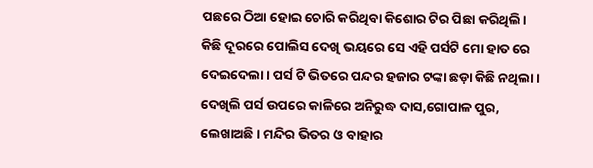ପଛରେ ଠିଆ ହୋଇ ଚୋରି କରିଥିବା କିଶୋର ଟିର ପିଛା କରିଥିଲି। କିଛି ଦୂରରେ ପୋଲିସ ଦେଖି ଭୟରେ ସେ ଏହି ପର୍ସଟି ମୋ ହାତ ରେ ଦେଇଦେଲା। ପର୍ସ ଟି ଭିତରେ ପନ୍ଦର ହଜାର ଟଙ୍କା ଛଡ଼ା କିଛି ନଥିଲା। ଦେଖିଲି ପର୍ସ ଉପରେ କାଳିରେ ଅନିରୁଦ୍ଧ ଦାସ,ଗୋପାଳ ପୁର, ଲେଖାଅଛି। ମନ୍ଦିର ଭିତର ଓ ବାହାର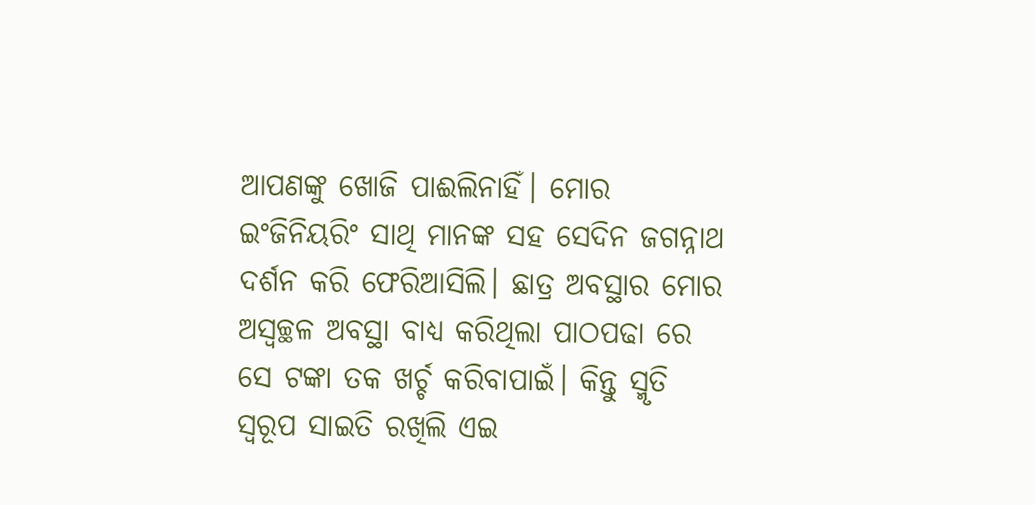ଆପଣଙ୍କୁ ଖୋଜି ପାଈଲିନାହିଁ। ମୋର ଇଂଜିନିୟରିଂ ସାଥି ମାନଙ୍କ ସହ ସେଦିନ ଜଗନ୍ନାଥ ଦର୍ଶନ କରି ଫେରିଆସିଲି। ଛାତ୍ର ଅବସ୍ଥାର ମୋର ଅସ୍ବଚ୍ଛଳ ଅବସ୍ଥା ବାଧ୍ୟ କରିଥିଲା ପାଠପଢା ରେ ସେ ଟଙ୍କା ତକ ଖର୍ଚ୍ଚ କରିବାପାଇଁ। କିନ୍ତୁ ସ୍ମୃତି ସ୍ବରୂପ ସାଇତି ରଖିଲି ଏଇ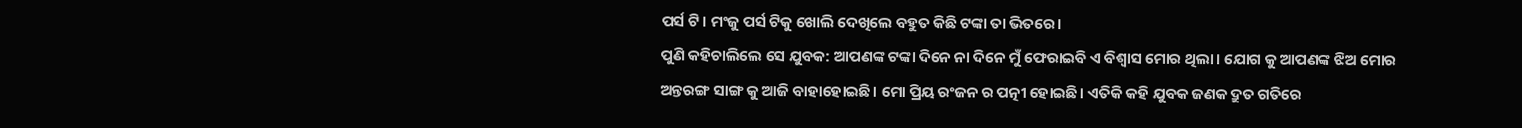ପର୍ସ ଟି। ମଂଜୁ ପର୍ସ ଟିକୁ ଖୋଲି ଦେଖିଲେ ବହୁତ କିଛି ଟଙ୍କା ତା ଭିତରେ।
ପୁଣି କହିଚାଲିଲେ ସେ ଯୁବକ: ଆପଣଙ୍କ ଟଙ୍କା ଦିନେ ନା ଦିନେ ମୁଁ ଫେରାଇବି ଏ ବିଶ୍ବାସ ମୋର ଥିଲା। ଯୋଗ କୁ ଆପଣଙ୍କ ଝିଅ ମୋର ଅନ୍ତରଙ୍ଗ ସାଙ୍ଗ କୁ ଆଜି ବାହାହୋଇଛି। ମୋ ପ୍ରିୟ ରଂଜନ ର ପତ୍ନୀ ହୋଇଛି। ଏତିକି କହି ଯୁବକ ଜଣକ ଦ୍ରୁତ ଗତିରେ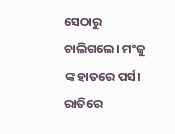ସେଠାରୁ ଚାଲିଗଲେ। ମଂଜୁ ଙ୍କ ହାତରେ ପର୍ସ।
ରାତିରେ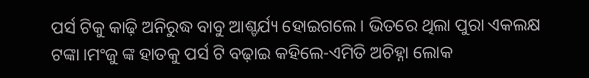ପର୍ସ ଟିକୁ କାଢ଼ି ଅନିରୁଦ୍ଧ ବାବୁ ଆଶ୍ଚର୍ଯ୍ୟ ହୋଇଗଲେ। ଭିତରେ ଥିଲା ପୁରା ଏକଲକ୍ଷ ଟଙ୍କା।ମଂଜୁ ଙ୍କ ହାତକୁ ପର୍ସ ଟି ବଢ଼ାଇ କହିଲେ-ଏମିତି ଅଚିହ୍ନା ଲୋକ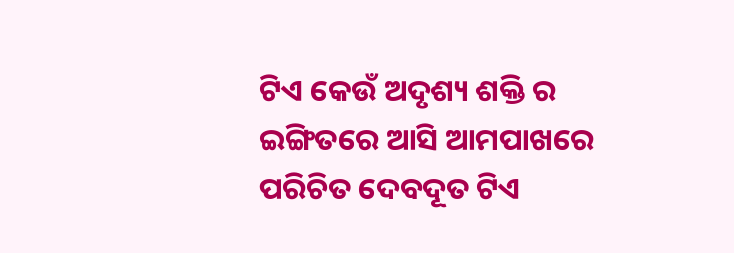ଟିଏ କେଉଁ ଅଦୃଶ୍ୟ ଶକ୍ତି ର ଇଙ୍ଗିତରେ ଆସି ଆମପାଖରେ ପରିଚିତ ଦେବଦୂତ ଟିଏ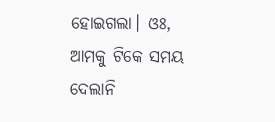ହୋଇଗଲା। ଓଃ, ଆମକୁ ଟିକେ ସମୟ ଦେଲାନି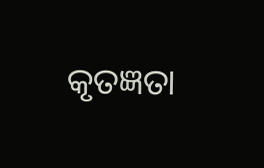କୃତଜ୍ଞତା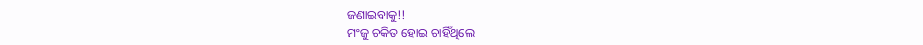ଜଣାଇବାକୁ!!
ମଂଜୁ ଚକିତ ହୋଇ ଚାହିଁଥିଲେ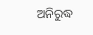ଅନିରୁଦ୍ଧ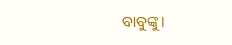ବାବୁଙ୍କୁ।